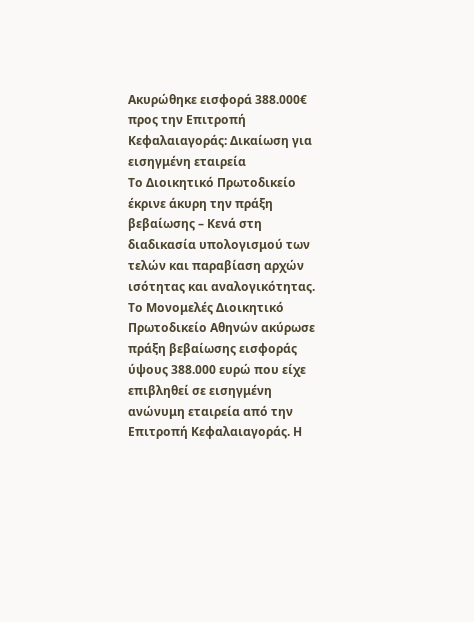Ακυρώθηκε εισφορά 388.000€ προς την Επιτροπή Κεφαλαιαγοράς: Δικαίωση για εισηγμένη εταιρεία
Το Διοικητικό Πρωτοδικείο έκρινε άκυρη την πράξη βεβαίωσης – Κενά στη διαδικασία υπολογισμού των τελών και παραβίαση αρχών ισότητας και αναλογικότητας.
Το Μονομελές Διοικητικό Πρωτοδικείο Αθηνών ακύρωσε πράξη βεβαίωσης εισφοράς ύψους 388.000 ευρώ που είχε επιβληθεί σε εισηγμένη ανώνυμη εταιρεία από την Επιτροπή Κεφαλαιαγοράς. Η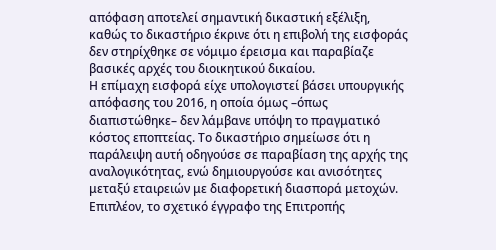απόφαση αποτελεί σημαντική δικαστική εξέλιξη, καθώς το δικαστήριο έκρινε ότι η επιβολή της εισφοράς δεν στηρίχθηκε σε νόμιμο έρεισμα και παραβίαζε βασικές αρχές του διοικητικού δικαίου.
Η επίμαχη εισφορά είχε υπολογιστεί βάσει υπουργικής απόφασης του 2016, η οποία όμως –όπως διαπιστώθηκε– δεν λάμβανε υπόψη το πραγματικό κόστος εποπτείας. Το δικαστήριο σημείωσε ότι η παράλειψη αυτή οδηγούσε σε παραβίαση της αρχής της αναλογικότητας, ενώ δημιουργούσε και ανισότητες μεταξύ εταιρειών με διαφορετική διασπορά μετοχών. Επιπλέον, το σχετικό έγγραφο της Επιτροπής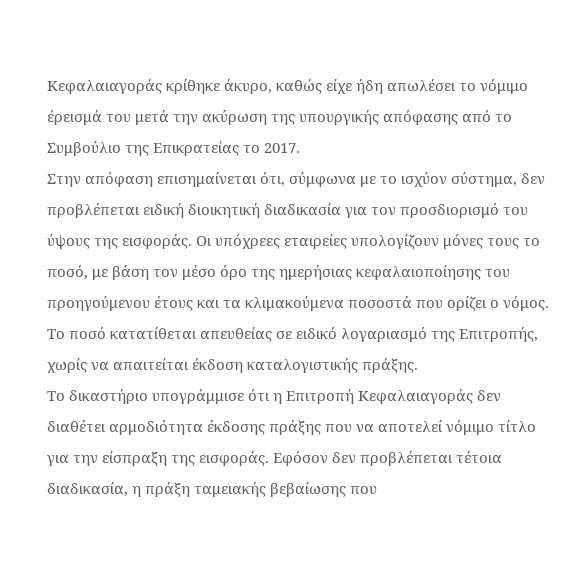Κεφαλαιαγοράς κρίθηκε άκυρο, καθώς είχε ήδη απωλέσει το νόμιμο έρεισμά του μετά την ακύρωση της υπουργικής απόφασης από το Συμβούλιο της Επικρατείας το 2017.
Στην απόφαση επισημαίνεται ότι, σύμφωνα με το ισχύον σύστημα, δεν προβλέπεται ειδική διοικητική διαδικασία για τον προσδιορισμό του ύψους της εισφοράς. Οι υπόχρεες εταιρείες υπολογίζουν μόνες τους το ποσό, με βάση τον μέσο όρο της ημερήσιας κεφαλαιοποίησης του προηγούμενου έτους και τα κλιμακούμενα ποσοστά που ορίζει ο νόμος. Το ποσό κατατίθεται απευθείας σε ειδικό λογαριασμό της Επιτροπής, χωρίς να απαιτείται έκδοση καταλογιστικής πράξης.
Το δικαστήριο υπογράμμισε ότι η Επιτροπή Κεφαλαιαγοράς δεν διαθέτει αρμοδιότητα έκδοσης πράξης που να αποτελεί νόμιμο τίτλο για την είσπραξη της εισφοράς. Εφόσον δεν προβλέπεται τέτοια διαδικασία, η πράξη ταμειακής βεβαίωσης που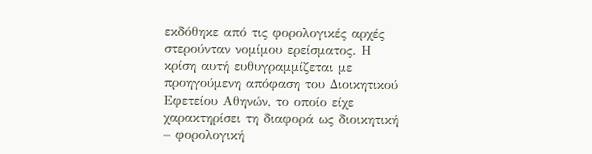εκδόθηκε από τις φορολογικές αρχές στερούνταν νομίμου ερείσματος. Η κρίση αυτή ευθυγραμμίζεται με προηγούμενη απόφαση του Διοικητικού Εφετείου Αθηνών, το οποίο είχε χαρακτηρίσει τη διαφορά ως διοικητική – φορολογική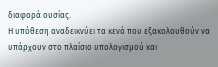διαφορά ουσίας.
Η υπόθεση αναδεικνύει τα κενά που εξακολουθούν να υπάρχουν στο πλαίσιο υπολογισμού και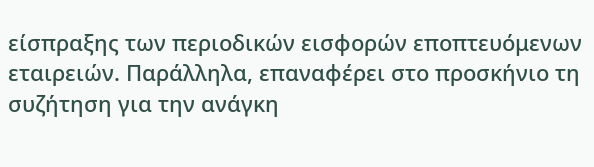είσπραξης των περιοδικών εισφορών εποπτευόμενων εταιρειών. Παράλληλα, επαναφέρει στο προσκήνιο τη συζήτηση για την ανάγκη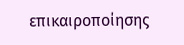επικαιροποίησης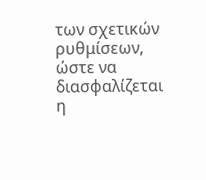των σχετικών ρυθμίσεων, ώστε να διασφαλίζεται η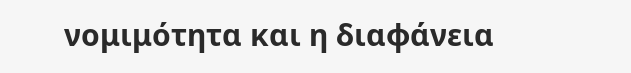νομιμότητα και η διαφάνεια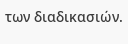των διαδικασιών.